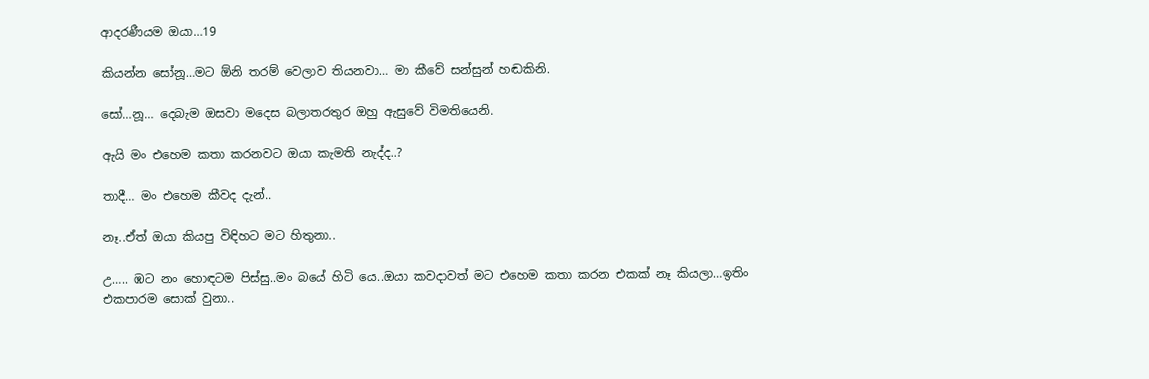ආදරණීයම ඔයා…19

කියන්න සෝනූ…මට ඕනි තරම් වෙලාව තියනවා… මා කීවේ සන්සුන් හඬකිනි.

සෝ…නූ… දෙබැම ඔසවා මදෙස බලාතරතුර ඔහු ඇසුවේ විමතියෙනි.

ඇයි මං එහෙම කතා කරනවට ඔයා කැමති නැද්ද..?

තාදී… මං එහෙම කීවද දැන්..

නෑ..ඒත් ඔයා කියපු විඳිහට මට හිතුනා..

උ….. ඹට නං හොඳටම පිස්සු..මං බයේ හිටි යෙ..ඔයා කවදාවත් මට එහෙම කතා කරන එකක් නෑ කියලා…ඉතිං එකපාරම සොක් වුනා..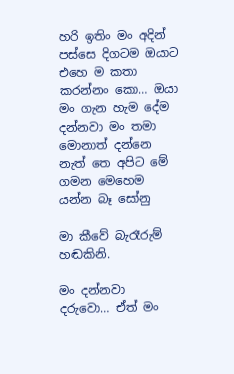හරි ඉතිං මං අදින් පස්සෙ දිගටම ඔයාට එහෙ ම කතා කරන්නං කො… ඔයා මං ගැන හැම දේම දන්නවා මං තමා මොනාත් දන්නෙ නැත් තෙ අපිට මේ ගමන මෙහෙම යන්න බෑ සෝනු

මා කීවේ බැරෑරුම් හඬකිනි.

මං දන්නවා දරුවො… ඒත් මං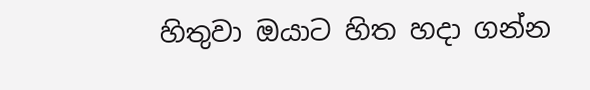හිතුවා ඔයාට හිත හදා ගන්න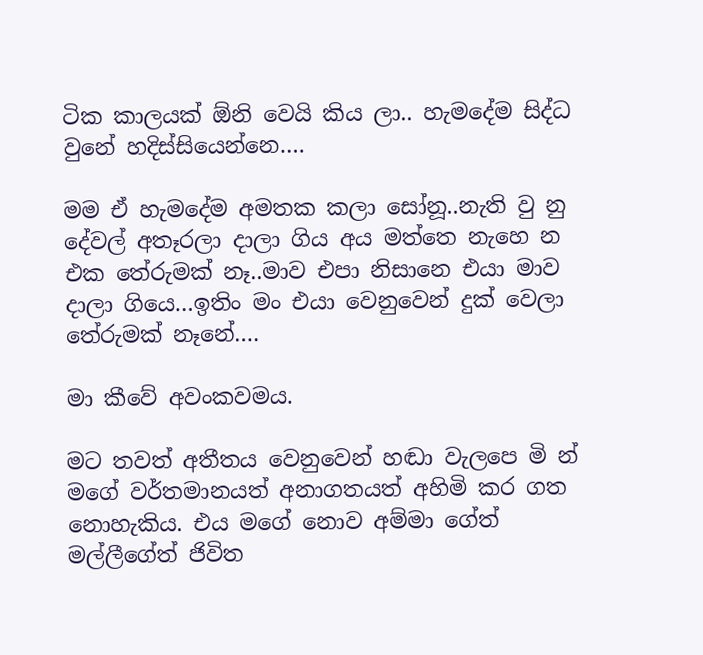ටික කාලයක් ඕනි වෙයි කිය ලා.. හැමදේම සිද්ධ වුනේ හදිස්සියෙන්නෙ….

මම ඒ හැමදේම අමතක කලා සෝනූ..නැති වු නු දේවල් අතෑරලා දාලා ගිය අය මත්තෙ නැහෙ න එක තේරුමක් නෑ..මාව එපා නිසානෙ එයා මාව දාලා ගියෙ…ඉතිං මං එයා වෙනුවෙන් දුක් වෙලා තේරුමක් නෑනේ….

මා කීවේ අවංකවමය.

මට තවත් අතීතය වෙනුවෙන් හඬා වැලපෙ මි න් මගේ වර්තමානයත් අනාගතයත් අහිමි කර ගත නොහැකිය. එය මගේ නොව අම්මා ගේත් මල්ලීගේත් ජිවිත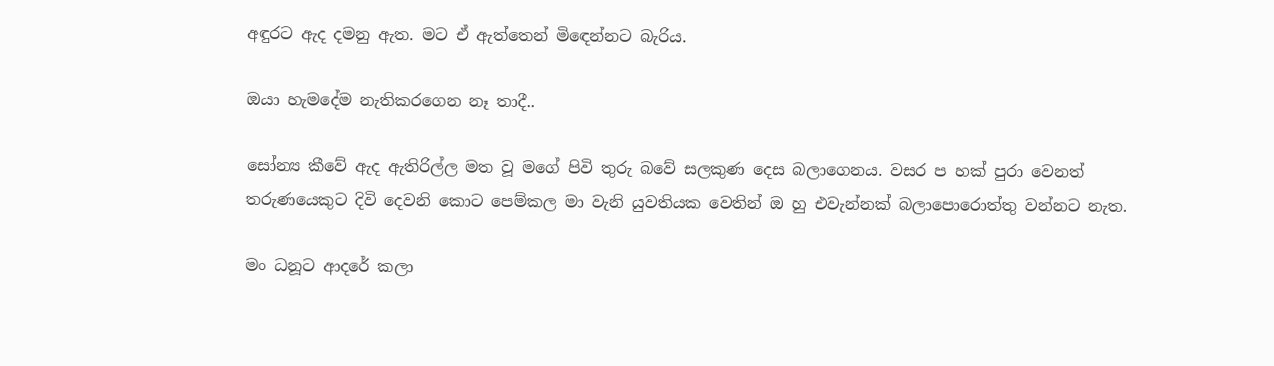අඳුරට ඇද දමනු ඇත. මට ඒ ඇත්තෙන් මිඳෙන්නට බැරිය.

ඔයා හැමදේම නැතිකරගෙන නෑ තාදී..

සෝන්‍ය කීවේ ඇද ඇතිරිල්ල මත වූ මගේ පිවි තුරු බවේ සලකුණ දෙස බලාගෙනය. වසර ප හක් පුරා වෙනත් තරුණයෙකුට දිවි දෙවනි කොට පෙම්කල මා වැනි යුවතියක වෙතින් ඔ හු එවැන්නක් බලාපොරොත්තු වන්නට නැත.

මං ධනූට ආදරේ කලා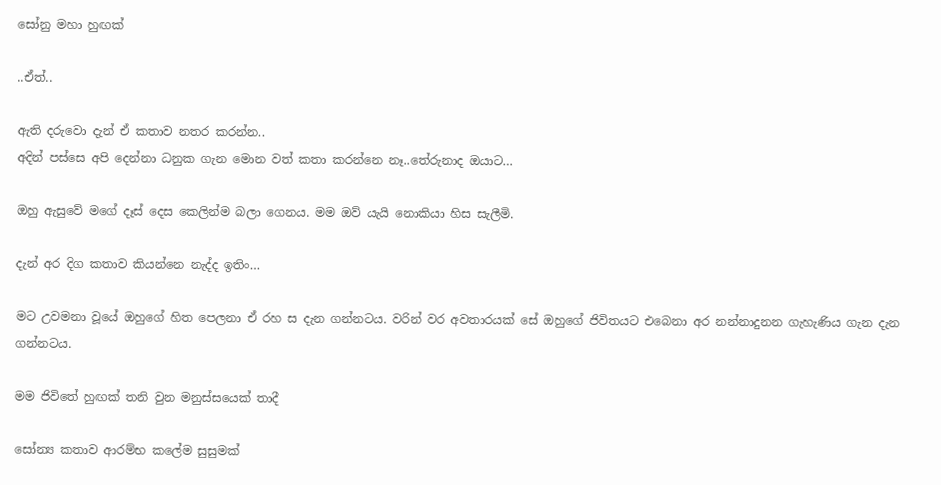සෝනු මහා හුඟක්

..ඒත්..

ඇති දරුවො දැන් ඒ කතාව නතර කරන්න..
අදින් පස්සෙ අපි දෙන්නා ධනුක ගැන මොන වත් කතා කරන්නෙ නෑ..තේරුනාද ඔයාට…

ඔහු ඇසුවේ මගේ දෑස් දෙස කෙලින්ම බලා ගෙනය. මම ඔව් යැයි නොකියා හිස සැලීමි.

දැන් අර දිග කතාව කියන්නෙ නැද්ද ඉතිං…

මට උවමනා වූයේ ඔහුගේ හිත පෙලනා ඒ රහ ස දැන ගන්නටය. වරින් වර අවතාරයක් සේ ඔහුගේ ජිවිතයට එබෙනා අර නන්නාදුනන ගැහැණිය ගැන දැන ගන්නටය.

මම ජිවිතේ හුඟක් තනි වුන මනුස්සයෙක් තාදී

සෝන්‍ය කතාව ආරම්භ කලේම සුසුමක්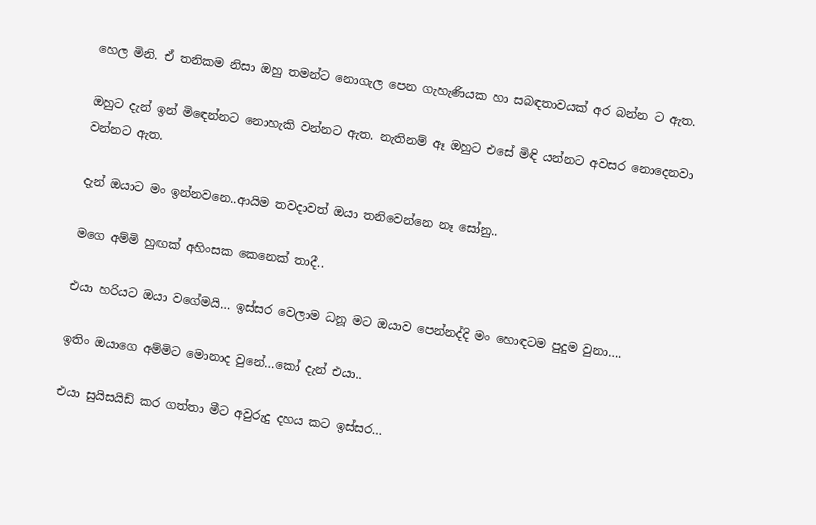හෙල මිනි. ඒ තනිකම නිසා ඔහු තමන්ට නොගැල පෙන ගැහැණියක හා සබඳතාවයක් අර බන්න ට ඇත.

ඔහුට දැන් ඉන් මිඳෙන්නට නොහැකි වන්නට ඇත. නැතිනම් ඈ ඔහුට එසේ මිඳි යන්නට අවසර නොදෙනවා වන්නට ඇත.

දැන් ඔයාට මං ඉන්නවනෙ..ආයිම තවදාවත් ඔයා තනිවෙන්නෙ නෑ සෝනු..

මගෙ අම්මි හුඟක් අහිංසක කෙනෙක් තාදී..

එයා හරියට ඔයා වගේමයි… ඉස්සර වෙලාම ධනූ මට ඔයාව පෙන්නද්දි මං හොඳටම පුදුම වුනා….

ඉතිං ඔයාගෙ අම්මිට මොනාද වුනේ…කෝ දැන් එයා..

එයා සුයිසයිඩ් කර ගත්තා මීට අවුරුදු දහය කට ඉස්සර…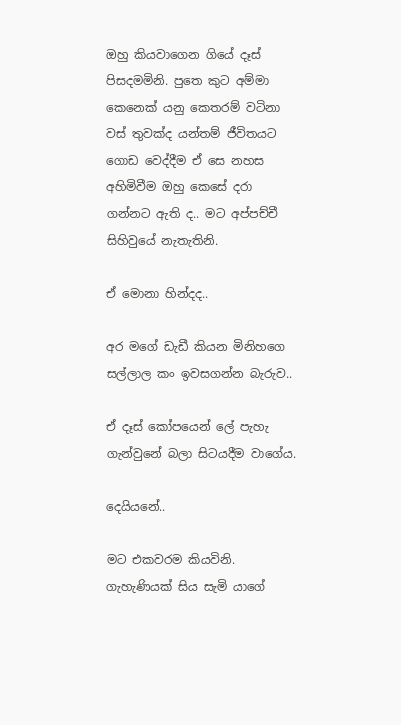ඔහු කියවාගෙන ගියේ දෑස් පිසදමමිනි. පුතෙ කුට අම්මා කෙනෙක් යනු කෙතරම් වටිනා වස් තුවක්ද යන්තම් ජීවිතයට ගොඩ වෙද්දීම ඒ සෙ නහස අහිමිවීම ඔහු කෙසේ දරා ගන්නට ඇති ද.. මට අප්පච්චී සිහිවුයේ නැතැතිනි.

ඒ මොනා හින්දද..

අර මගේ ඩැඩී කියන මිනිහගෙ සල්ලාල කං ඉවසගන්න බැරුව..

ඒ දෑස් කෝපයෙන් ලේ පැහැ ගැන්වුනේ බලා සිටයදීම වාගේය.

දෙයියනේ..

මට එකවරම කියවිනි. ගැහැණියක් සිය සැමි යාගේ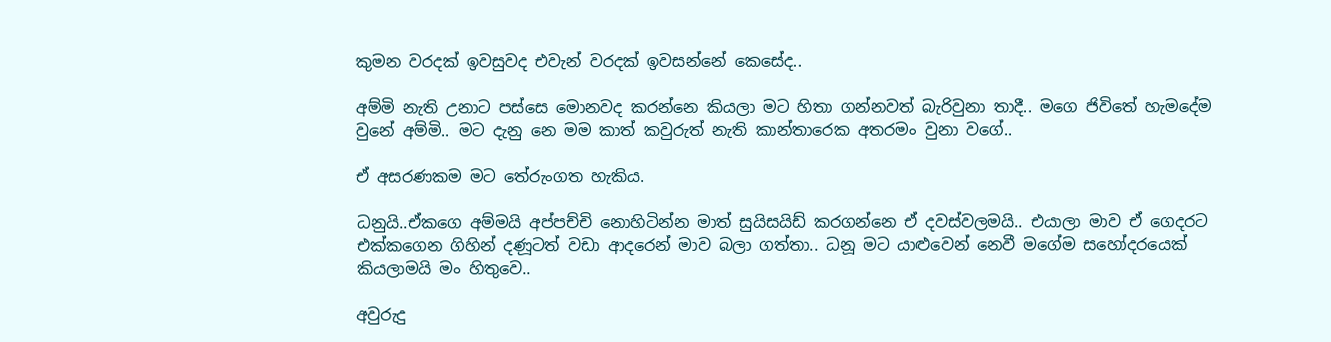කුමන වරදක් ඉවසුවද එවැන් වරදක් ඉවසන්නේ කෙසේද..

අම්මි නැති උනාට පස්සෙ මොනවද කරන්නෙ කියලා මට හිතා ගන්නවත් බැරිවුනා තාදී.. මගෙ ජිවිතේ හැමදේම වුනේ අම්මි.. මට දැනු නෙ මම කාත් කවුරුත් නැති කාන්තාරෙක අතරමං වුනා වගේ..

ඒ අසරණකම මට තේරුංගත හැකිය.

ධනුයි..ඒකගෙ අම්මයි අප්පච්චි නොහිටින්න මාත් සුයිසයිඩ් කරගන්නෙ ඒ දවස්වලමයි.. එයාලා මාව ඒ ගෙදරට එක්කගෙන ගිහින් දණූටත් වඩා ආදරෙන් මාව බලා ගත්තා.. ධනූ මට යාළුවෙන් නෙවී මගේම සහෝදරයෙක් කියලාමයි මං හිතුවෙ..

අවුරුදු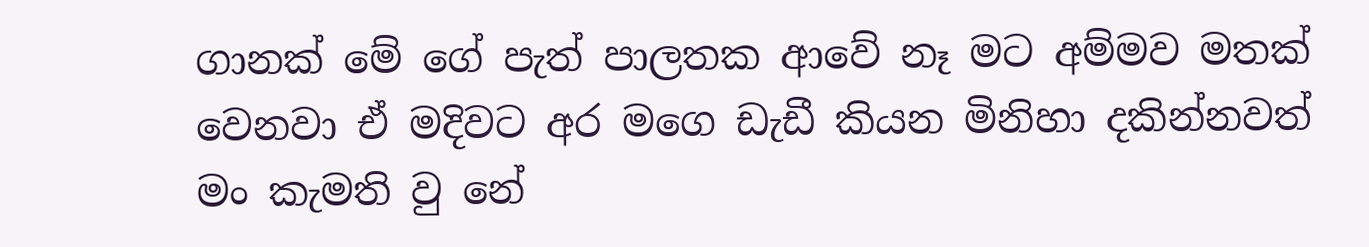ගානක් මේ ගේ පැත් පාලතක ආවේ නෑ මට අම්මව මතක් වෙනවා ඒ මදිවට අර මගෙ ඩැඩී කියන මිනිහා දකින්නවත් මං කැමති වු නේ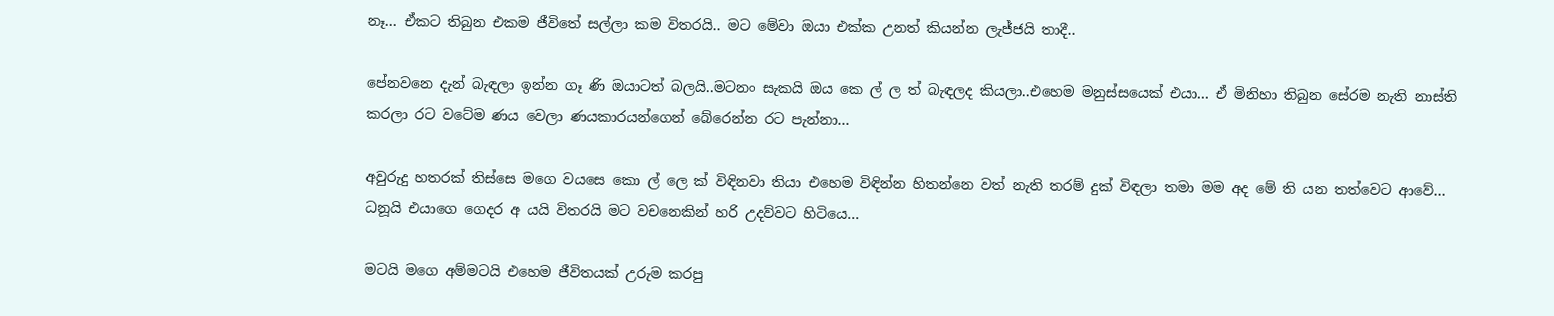නෑ… ඒකට තිබුන එකම ජීවිතේ සල්ලා කම විතරයි.. මට මේවා ඔයා එක්ක උනත් කියන්න ලැජ්ජයි තාදී..

පේනවනෙ දැන් බැඳලා ඉන්න ගෑ ණි ඔයාටත් බලයි..මටනං සැකයි ඔය කෙ ල් ල ත් බැඳලද කියලා..එහෙම මනුස්සයෙක් එයා… ඒ මිනිහා තිබුන සේරම නැති නාස්ති කරලා රට වටේම ණය වෙලා ණයකාරයන්ගෙන් බේරෙන්න රට පැන්නා…

අවුරුදු හතරක් තිස්සෙ මගෙ වයසෙ කො ල් ලෙ ක් විඳිනවා තියා එහෙම විඳින්න හිතන්නෙ වත් නැති තරම් දුක් විඳලා තමා මම අද මේ ති යන තත්වෙට ආවේ… ධනූයි එයාගෙ ගෙදර අ යයි විතරයි මට වචනෙකින් හරි උදව්වට හිටියෙ…

මටයි මගෙ අම්මටයි එහෙම ජීවිතයක් උරුම කරපු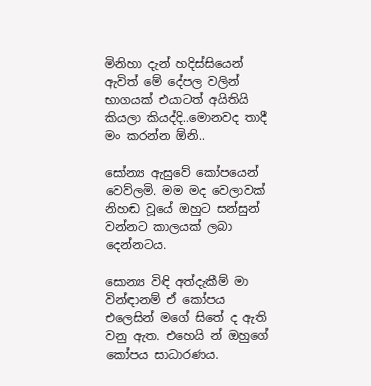මිනිහා දැන් හදිස්සියෙන් ඇවිත් මේ දේපල වලින් භාගයක් එයාටත් අයිතියි කියලා කියද්දි..මොනවද තාදී මං කරන්න ඕනි..

සෝන්‍ය ඇසුවේ කෝපයෙන් වෙව්ලමි. මම මද වෙලාවක් නිහඬ වූයේ ඔහුට සන්සුන් වන්නට කාලයක් ලබා දෙන්නටය.

සොන්‍ය විඳි අත්දැකීම් මා වින්ඳානම් ඒ කෝපය එලෙසින් මගේ සිතේ ද ඇති වනු ඇත. එහෙයි න් ඔහුගේ කෝපය සාධාරණය.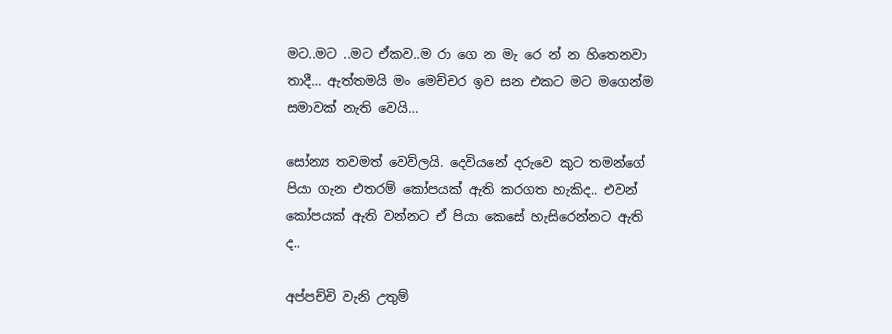මට..මට ..මට ඒකව..ම රා ගෙ න මැ රෙ න් න හිතෙනවා තාදී… ඇත්තමයි මං මෙච්චර ඉව සන එකට මට මගෙන්ම සමාවක් නැති වෙයි…

සෝන්‍ය තවමත් වෙව්ලයි. දෙවියනේ දරුවෙ කුට තමන්ගේ පියා ගැන එතරම් කෝපයක් ඇති කරගත හැකිද.. එවන් කෝපයක් ඇති වන්නට ඒ පියා කෙසේ හැසිරෙන්නට ඇති ද..

අප්පච්චි වැනි උතුම්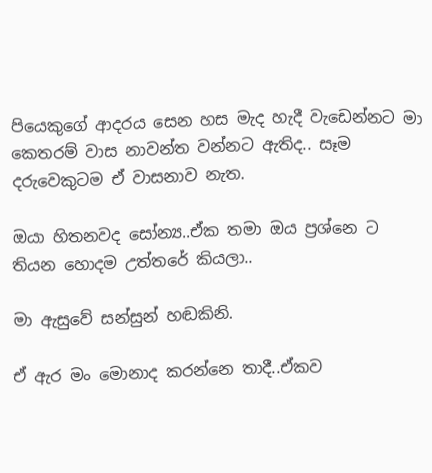පියෙකුගේ ආදරය සෙන හස මැද හැදී වැඩෙන්නට මා කෙතරම් වාස නාවන්ත වන්නට ඇතිද.. සෑම දරුවෙකුටම ඒ වාසනාව නැත.

ඔයා හිතනවද සෝන්‍ය..ඒක තමා ඔය ප්‍රශ්නෙ ට තියන හොදම උත්තරේ කියලා..

මා ඇසුවේ සන්සුන් හඬකිනි.

ඒ ඇර මං මොනාද කරන්නෙ තාදී..ඒකව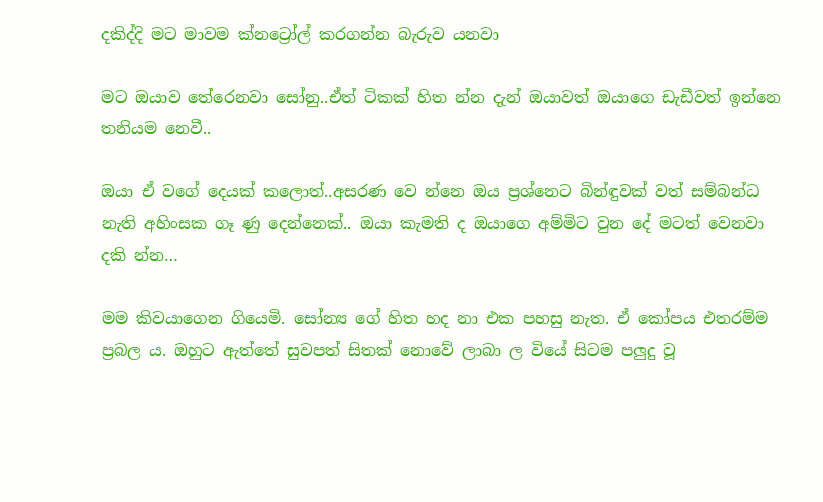දකිද්දි මට මාවම ක්නට්‍රෝල් කරගන්න බැරුව යනවා

මට ඔයාව තේරෙනවා සෝනු..ඒත් ටිකක් හිත න්න දැන් ඔයාවත් ඔයාගෙ ඩැඩීවත් ඉන්නෙ තනියම නෙවී..

ඔයා ඒ වගේ දෙයක් කලොත්..අසරණ වෙ න්නෙ ඔය ප්‍රශ්නෙට බින්ඳුවක් වත් සම්බන්ධ නැති අහිංසක ගෑ ණු දෙන්නෙක්.. ඔයා කැමති ද ඔයාගෙ අම්මිට වුන දේ මටත් වෙනවා දකි න්න…

මම කිවයාගෙන ගියෙමි. සෝන්‍ය ගේ හිත හද නා එක පහසු නැත. ඒ කෝපය එතරම්ම ප්‍රබල ය. ඔහුට ඇත්තේ සුවපත් සිතක් නොවේ ලාබා ල වියේ සිටම පලුදු වූ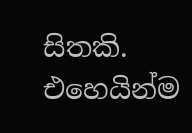සිතකි. එහෙයින්ම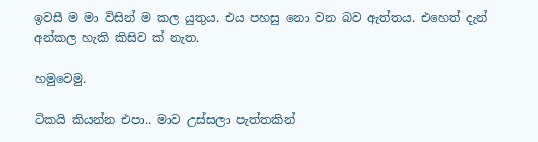ඉවසී ම මා විසින් ම කල යුතුය. එය පහසු නො වන බව ඇත්තය. එහෙත් දැන් අන්කල හැකි කිසිව ක් නැත.

හමුවෙමු.

ටිකයි කියන්න එපා.. මාව උස්සලා පැත්තකින්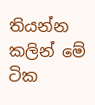තියන්න කලින් මේ ටික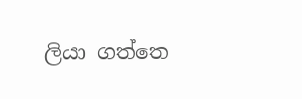ලියා ගත්තෙ